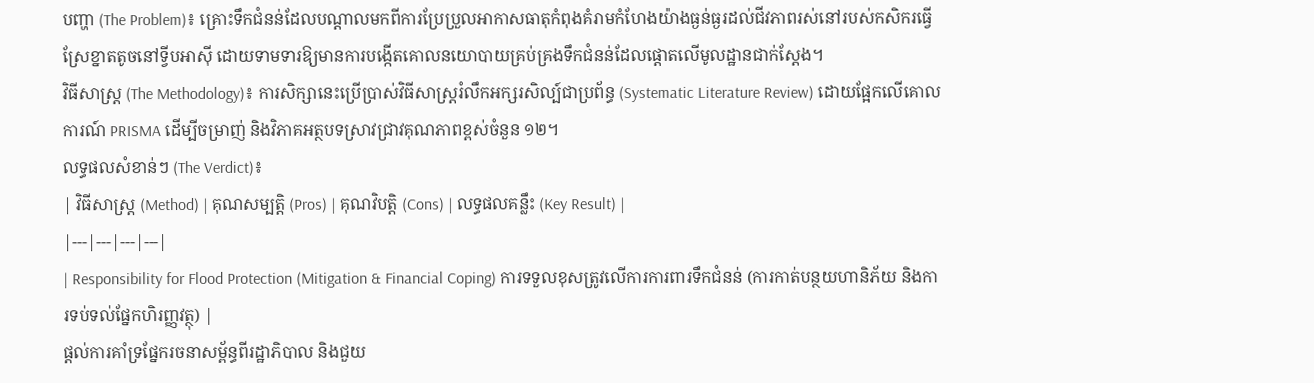បញ្ហា (The Problem)៖ គ្រោះទឹកជំនន់ដែលបណ្តាលមកពីការប្រែប្រួលអាកាសធាតុកំពុងគំរាមកំហែងយ៉ាងធ្ងន់ធ្ងរដល់ជីវភាពរស់នៅរបស់កសិករធ្វើស្រែខ្នាតតូចនៅទ្វីបអាស៊ី ដោយទាមទារឱ្យមានការបង្កើតគោលនយោបាយគ្រប់គ្រងទឹកជំនន់ដែលផ្តោតលើមូលដ្ឋានជាក់ស្តែង។
វិធីសាស្ត្រ (The Methodology)៖ ការសិក្សានេះប្រើប្រាស់វិធីសាស្ត្ររំលឹកអក្សរសិល្ប៍ជាប្រព័ន្ធ (Systematic Literature Review) ដោយផ្អែកលើគោលការណ៍ PRISMA ដើម្បីចម្រាញ់ និងវិភាគអត្ថបទស្រាវជ្រាវគុណភាពខ្ពស់ចំនួន ១២។
លទ្ធផលសំខាន់ៗ (The Verdict)៖
| វិធីសាស្ត្រ (Method) | គុណសម្បត្តិ (Pros) | គុណវិបត្តិ (Cons) | លទ្ធផលគន្លឹះ (Key Result) |
|---|---|---|---|
| Responsibility for Flood Protection (Mitigation & Financial Coping) ការទទួលខុសត្រូវលើការការពារទឹកជំនន់ (ការកាត់បន្ថយហានិភ័យ និងការទប់ទល់ផ្នែកហិរញ្ញវត្ថុ) |
ផ្តល់ការគាំទ្រផ្នែករចនាសម្ព័ន្ធពីរដ្ឋាភិបាល និងជួយ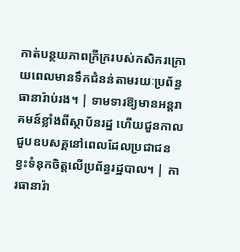កាត់បន្ថយភាពក្រីក្ររបស់កសិករក្រោយពេលមានទឹកជំនន់តាមរយៈប្រព័ន្ធធានារ៉ាប់រង។ | ទាមទារឱ្យមានអន្តរាគមន៍ខ្លាំងពីស្ថាប័នរដ្ឋ ហើយជួនកាលជួបឧបសគ្គនៅពេលដែលប្រជាជនខ្វះទំនុកចិត្តលើប្រព័ន្ធរដ្ឋបាល។ | ការធានារ៉ា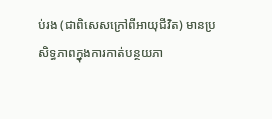ប់រង (ជាពិសេសក្រៅពីអាយុជីវិត) មានប្រសិទ្ធភាពក្នុងការកាត់បន្ថយភា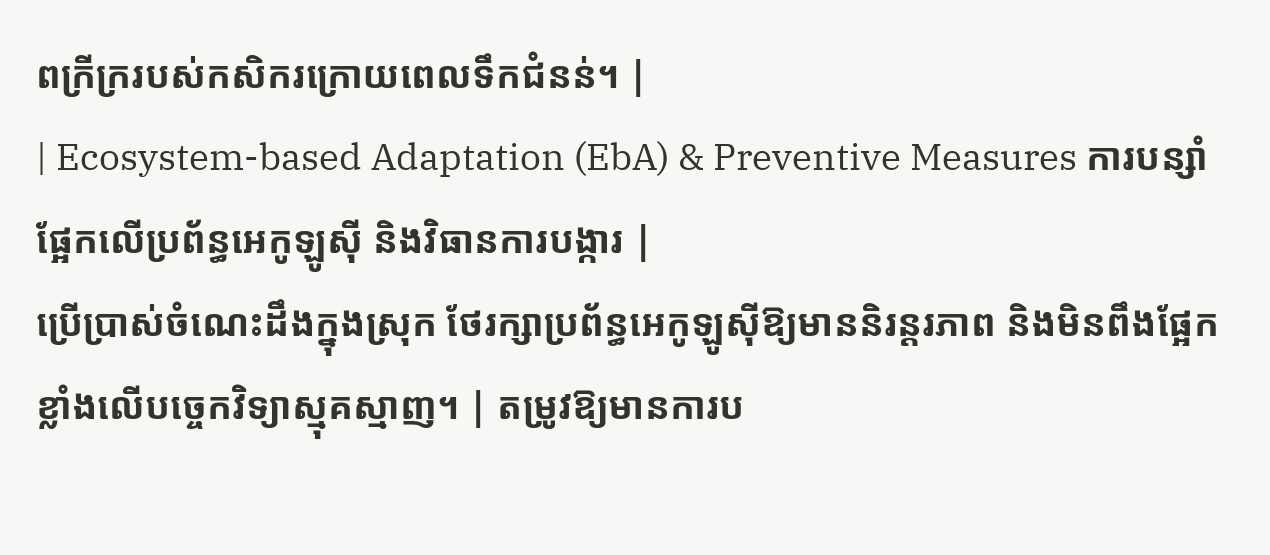ពក្រីក្ររបស់កសិករក្រោយពេលទឹកជំនន់។ |
| Ecosystem-based Adaptation (EbA) & Preventive Measures ការបន្សាំផ្អែកលើប្រព័ន្ធអេកូឡូស៊ី និងវិធានការបង្ការ |
ប្រើប្រាស់ចំណេះដឹងក្នុងស្រុក ថែរក្សាប្រព័ន្ធអេកូឡូស៊ីឱ្យមាននិរន្តរភាព និងមិនពឹងផ្អែកខ្លាំងលើបច្ចេកវិទ្យាស្មុគស្មាញ។ | តម្រូវឱ្យមានការប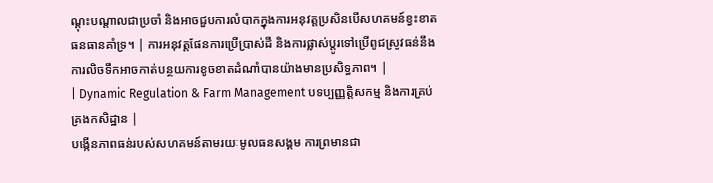ណ្តុះបណ្តាលជាប្រចាំ និងអាចជួបការលំបាកក្នុងការអនុវត្តប្រសិនបើសហគមន៍ខ្វះខាតធនធានគាំទ្រ។ | ការអនុវត្តផែនការប្រើប្រាស់ដី និងការផ្លាស់ប្តូរទៅប្រើពូជស្រូវធន់នឹងការលិចទឹកអាចកាត់បន្ថយការខូចខាតដំណាំបានយ៉ាងមានប្រសិទ្ធភាព។ |
| Dynamic Regulation & Farm Management បទប្បញ្ញត្តិសកម្ម និងការគ្រប់គ្រងកសិដ្ឋាន |
បង្កើនភាពធន់របស់សហគមន៍តាមរយៈមូលធនសង្គម ការព្រមានជា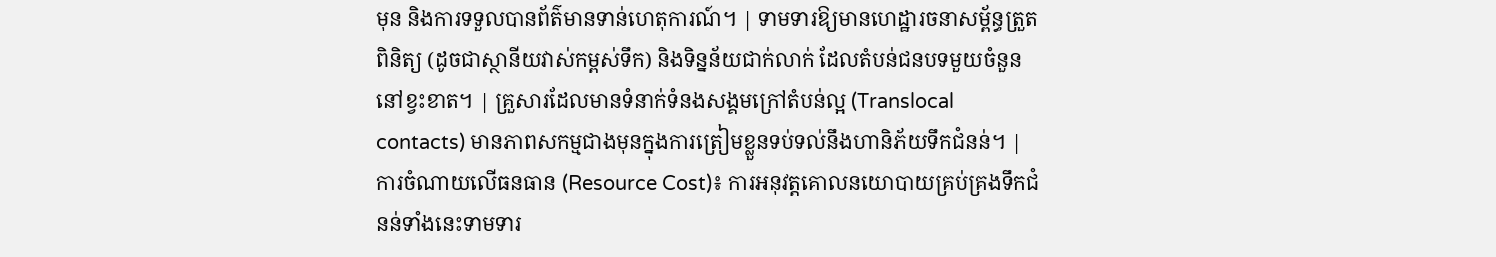មុន និងការទទួលបានព័ត៌មានទាន់ហេតុការណ៍។ | ទាមទារឱ្យមានហេដ្ឋារចនាសម្ព័ន្ធត្រួតពិនិត្យ (ដូចជាស្ថានីយវាស់កម្ពស់ទឹក) និងទិន្នន័យជាក់លាក់ ដែលតំបន់ជនបទមួយចំនួននៅខ្វះខាត។ | គ្រួសារដែលមានទំនាក់ទំនងសង្គមក្រៅតំបន់ល្អ (Translocal contacts) មានភាពសកម្មជាងមុនក្នុងការត្រៀមខ្លួនទប់ទល់នឹងហានិភ័យទឹកជំនន់។ |
ការចំណាយលើធនធាន (Resource Cost)៖ ការអនុវត្តគោលនយោបាយគ្រប់គ្រងទឹកជំនន់ទាំងនេះទាមទារ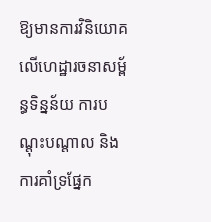ឱ្យមានការវិនិយោគលើហេដ្ឋារចនាសម្ព័ន្ធទិន្នន័យ ការបណ្តុះបណ្តាល និងការគាំទ្រផ្នែក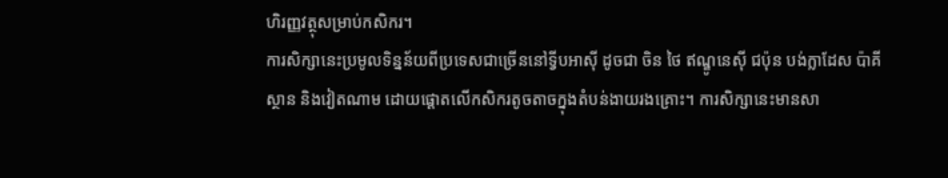ហិរញ្ញវត្ថុសម្រាប់កសិករ។
ការសិក្សានេះប្រមូលទិន្នន័យពីប្រទេសជាច្រើននៅទ្វីបអាស៊ី ដូចជា ចិន ថៃ ឥណ្ឌូនេស៊ី ជប៉ុន បង់ក្លាដែស ប៉ាគីស្ថាន និងវៀតណាម ដោយផ្តោតលើកសិករតូចតាចក្នុងតំបន់ងាយរងគ្រោះ។ ការសិក្សានេះមានសា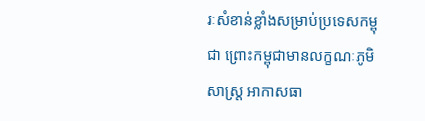រៈសំខាន់ខ្លាំងសម្រាប់ប្រទេសកម្ពុជា ព្រោះកម្ពុជាមានលក្ខណៈភូមិសាស្ត្រ អាកាសធា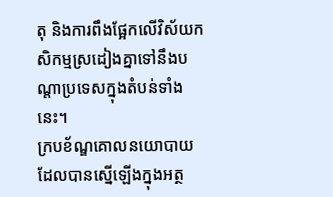តុ និងការពឹងផ្អែកលើវិស័យកសិកម្មស្រដៀងគ្នាទៅនឹងបណ្តាប្រទេសក្នុងតំបន់ទាំងនេះ។
ក្របខ័ណ្ឌគោលនយោបាយដែលបានស្នើឡើងក្នុងអត្ថ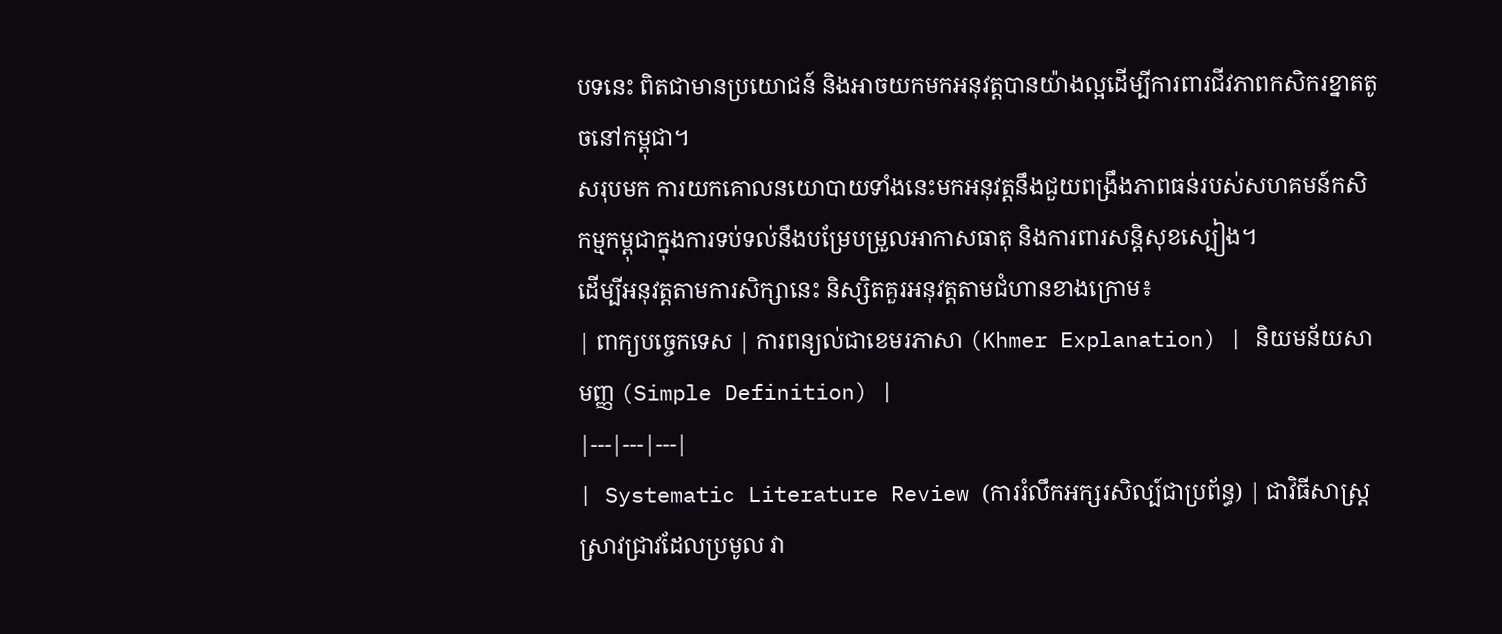បទនេះ ពិតជាមានប្រយោជន៍ និងអាចយកមកអនុវត្តបានយ៉ាងល្អដើម្បីការពារជីវភាពកសិករខ្នាតតូចនៅកម្ពុជា។
សរុបមក ការយកគោលនយោបាយទាំងនេះមកអនុវត្តនឹងជួយពង្រឹងភាពធន់របស់សហគមន៍កសិកម្មកម្ពុជាក្នុងការទប់ទល់នឹងបម្រែបម្រួលអាកាសធាតុ និងការពារសន្តិសុខស្បៀង។
ដើម្បីអនុវត្តតាមការសិក្សានេះ និស្សិតគួរអនុវត្តតាមជំហានខាងក្រោម៖
| ពាក្យបច្ចេកទេស | ការពន្យល់ជាខេមរភាសា (Khmer Explanation) | និយមន័យសាមញ្ញ (Simple Definition) |
|---|---|---|
| Systematic Literature Review (ការរំលឹកអក្សរសិល្ប៍ជាប្រព័ន្ធ) | ជាវិធីសាស្ត្រស្រាវជ្រាវដែលប្រមូល វា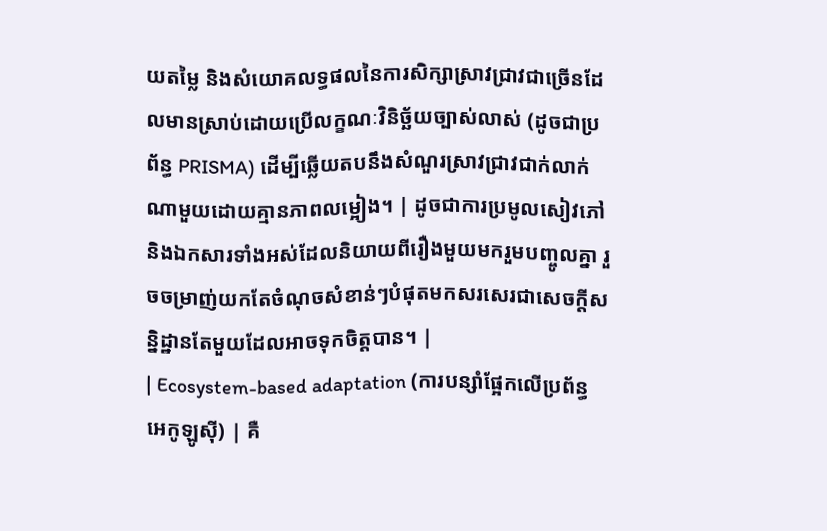យតម្លៃ និងសំយោគលទ្ធផលនៃការសិក្សាស្រាវជ្រាវជាច្រើនដែលមានស្រាប់ដោយប្រើលក្ខណៈវិនិច្ឆ័យច្បាស់លាស់ (ដូចជាប្រព័ន្ធ PRISMA) ដើម្បីឆ្លើយតបនឹងសំណួរស្រាវជ្រាវជាក់លាក់ណាមួយដោយគ្មានភាពលម្អៀង។ | ដូចជាការប្រមូលសៀវភៅនិងឯកសារទាំងអស់ដែលនិយាយពីរឿងមួយមករួមបញ្ចូលគ្នា រួចចម្រាញ់យកតែចំណុចសំខាន់ៗបំផុតមកសរសេរជាសេចក្តីសន្និដ្ឋានតែមួយដែលអាចទុកចិត្តបាន។ |
| Ecosystem-based adaptation (ការបន្សាំផ្អែកលើប្រព័ន្ធអេកូឡូស៊ី) | គឺ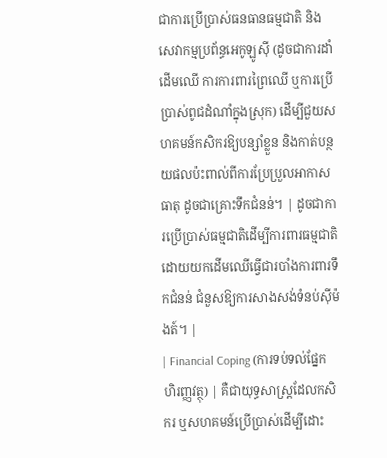ជាការប្រើប្រាស់ធនធានធម្មជាតិ និងសេវាកម្មប្រព័ន្ធអេកូឡូស៊ី (ដូចជាការដាំដើមឈើ ការការពារព្រៃឈើ ឬការប្រើប្រាស់ពូជដំណាំក្នុងស្រុក) ដើម្បីជួយសហគមន៍កសិករឱ្យបន្សាំខ្លួន និងកាត់បន្ថយផលប៉ះពាល់ពីការប្រែប្រួលអាកាសធាតុ ដូចជាគ្រោះទឹកជំនន់។ | ដូចជាការប្រើប្រាស់ធម្មជាតិដើម្បីការពារធម្មជាតិ ដោយយកដើមឈើធ្វើជារបាំងការពារទឹកជំនន់ ជំនួសឱ្យការសាងសង់ទំនប់ស៊ីម៉ងត៍។ |
| Financial Coping (ការទប់ទល់ផ្នែកហិរញ្ញវត្ថុ) | គឺជាយុទ្ធសាស្ត្រដែលកសិករ ឬសហគមន៍ប្រើប្រាស់ដើម្បីដោះ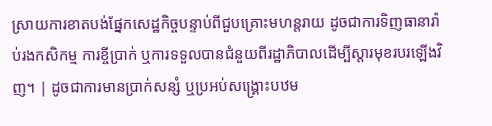ស្រាយការខាតបង់ផ្នែកសេដ្ឋកិច្ចបន្ទាប់ពីជួបគ្រោះមហន្តរាយ ដូចជាការទិញធានារ៉ាប់រងកសិកម្ម ការខ្ចីប្រាក់ ឬការទទួលបានជំនួយពីរដ្ឋាភិបាលដើម្បីស្តារមុខរបរឡើងវិញ។ | ដូចជាការមានប្រាក់សន្សំ ឬប្រអប់សង្គ្រោះបឋម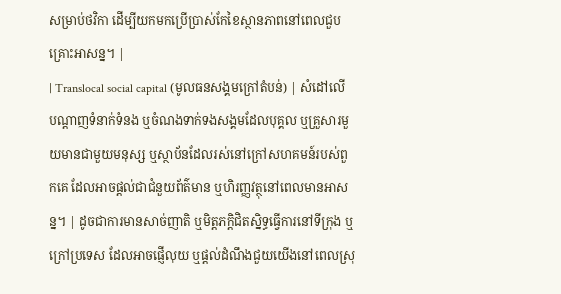សម្រាប់ថវិកា ដើម្បីយកមកប្រើប្រាស់កែខៃស្ថានភាពនៅពេលជួបគ្រោះអាសន្ន។ |
| Translocal social capital (មូលធនសង្គមក្រៅតំបន់) | សំដៅលើបណ្តាញទំនាក់ទំនង ឬចំណងទាក់ទងសង្គមដែលបុគ្គល ឬគ្រួសារមួយមានជាមួយមនុស្ស ឬស្ថាប័នដែលរស់នៅក្រៅសហគមន៍របស់ពួកគេ ដែលអាចផ្តល់ជាជំនួយព័ត៌មាន ឬហិរញ្ញវត្ថុនៅពេលមានអាសន្ន។ | ដូចជាការមានសាច់ញាតិ ឬមិត្តភក្តិជិតស្និទ្ធធ្វើការនៅទីក្រុង ឬក្រៅប្រទេស ដែលអាចផ្ញើលុយ ឬផ្តល់ដំណឹងជួយយើងនៅពេលស្រុ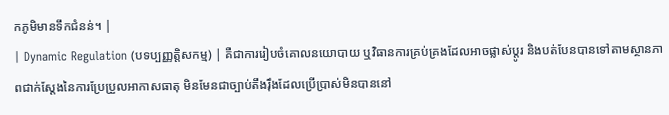កភូមិមានទឹកជំនន់។ |
| Dynamic Regulation (បទប្បញ្ញត្តិសកម្ម) | គឺជាការរៀបចំគោលនយោបាយ ឬវិធានការគ្រប់គ្រងដែលអាចផ្លាស់ប្តូរ និងបត់បែនបានទៅតាមស្ថានភាពជាក់ស្តែងនៃការប្រែប្រួលអាកាសធាតុ មិនមែនជាច្បាប់តឹងរ៉ឹងដែលប្រើប្រាស់មិនបាននៅ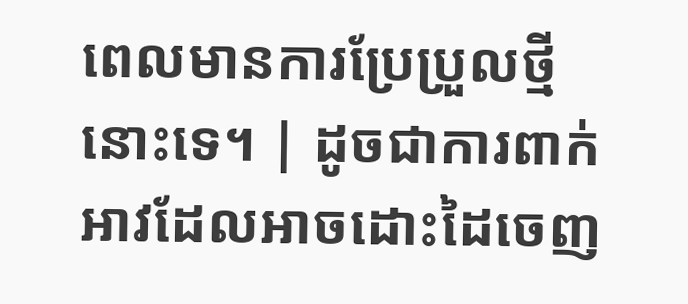ពេលមានការប្រែប្រួលថ្មីនោះទេ។ | ដូចជាការពាក់អាវដែលអាចដោះដៃចេញ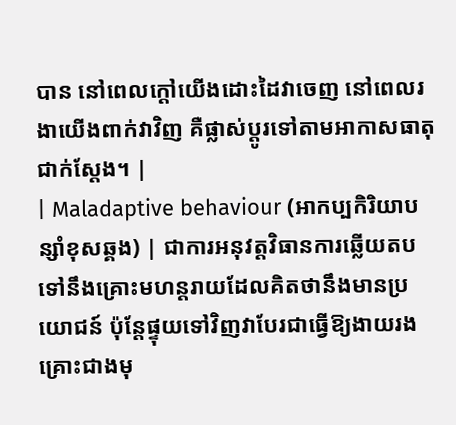បាន នៅពេលក្តៅយើងដោះដៃវាចេញ នៅពេលរងាយើងពាក់វាវិញ គឺផ្លាស់ប្តូរទៅតាមអាកាសធាតុជាក់ស្តែង។ |
| Maladaptive behaviour (អាកប្បកិរិយាបន្សាំខុសឆ្គង) | ជាការអនុវត្តវិធានការឆ្លើយតបទៅនឹងគ្រោះមហន្តរាយដែលគិតថានឹងមានប្រយោជន៍ ប៉ុន្តែផ្ទុយទៅវិញវាបែរជាធ្វើឱ្យងាយរងគ្រោះជាងមុ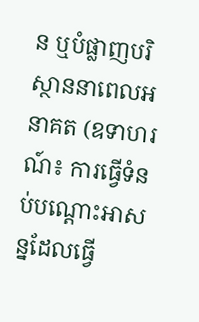ន ឬបំផ្លាញបរិស្ថាននាពេលអនាគត (ឧទាហរណ៍៖ ការធ្វើទំនប់បណ្តោះអាសន្នដែលធ្វើ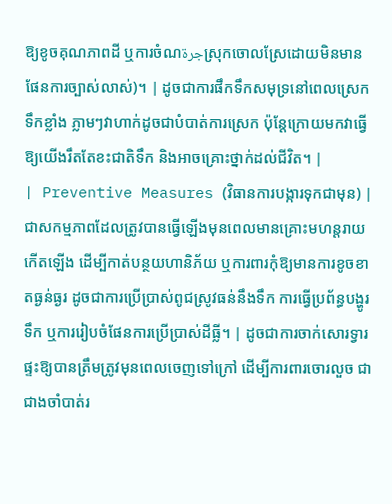ឱ្យខូចគុណភាពដី ឬការចំណجرةស្រុកចោលស្រែដោយមិនមានផែនការច្បាស់លាស់)។ | ដូចជាការផឹកទឹកសមុទ្រនៅពេលស្រេកទឹកខ្លាំង ភ្លាមៗវាហាក់ដូចជាបំបាត់ការស្រេក ប៉ុន្តែក្រោយមកវាធ្វើឱ្យយើងរឹតតែខះជាតិទឹក និងអាចគ្រោះថ្នាក់ដល់ជីវិត។ |
| Preventive Measures (វិធានការបង្ការទុកជាមុន) | ជាសកម្មភាពដែលត្រូវបានធ្វើឡើងមុនពេលមានគ្រោះមហន្តរាយកើតឡើង ដើម្បីកាត់បន្ថយហានិភ័យ ឬការពារកុំឱ្យមានការខូចខាតធ្ងន់ធ្ងរ ដូចជាការប្រើប្រាស់ពូជស្រូវធន់នឹងទឹក ការធ្វើប្រព័ន្ធបង្ហូរទឹក ឬការរៀបចំផែនការប្រើប្រាស់ដីធ្លី។ | ដូចជាការចាក់សោរទ្វារផ្ទះឱ្យបានត្រឹមត្រូវមុនពេលចេញទៅក្រៅ ដើម្បីការពារចោរលួច ជាជាងចាំបាត់រ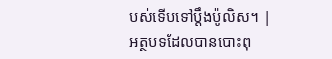បស់ទើបទៅប្តឹងប៉ូលិស។ |
អត្ថបទដែលបានបោះពុ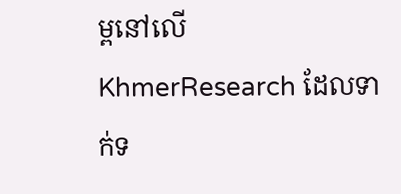ម្ពនៅលើ KhmerResearch ដែលទាក់ទ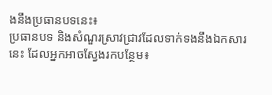ងនឹងប្រធានបទនេះ៖
ប្រធានបទ និងសំណួរស្រាវជ្រាវដែលទាក់ទងនឹងឯកសារនេះ ដែលអ្នកអាចស្វែងរកបន្ថែម៖